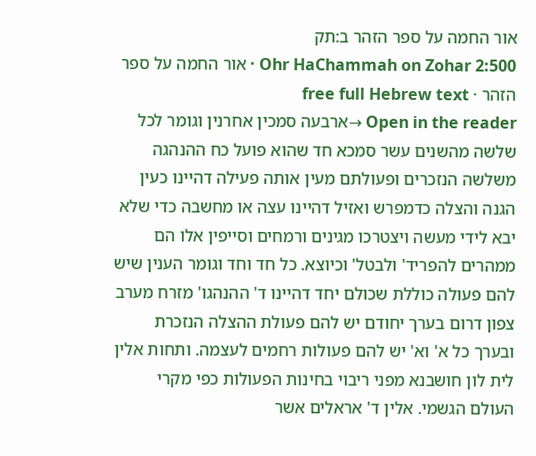אור החמה על ספר הזהר ב:תק
Ohr HaChammah on Zohar 2:500 · אור החמה על ספר הזהר · free full Hebrew text
Open in the reader →ארבעה סמכין אחרנין וגומר לכל שלשה מהשנים עשר סמכא חד שהוא פועל כח ההנהגה משלשה הנזכרים ופעולתם מעין אותה פעילה דהיינו כעין הגנה והצלה כדמפרש ואזיל דהיינו עצה או מחשבה כדי שלא יבא לידי מעשה ויצטרכו מגינים ורמחים וסייפין אלו הם ממהרים להפריד' ולבטל' וכיוצא. כל חד וחד וגומר הענין שיש להם פעולה כוללת שכולם יחד דהיינו ד' ההנהגו' מזרח מערב צפון דרום בערך יחודם יש להם פעולת ההצלה הנזכרת ובערך כל א' וא' יש להם פעולות רחמים לעצמה. ותחות אלין לית לון חושבנא מפני ריבוי בחינות הפעולות כפי מקרי העולם הגשמי. אלין ד' אראלים אשר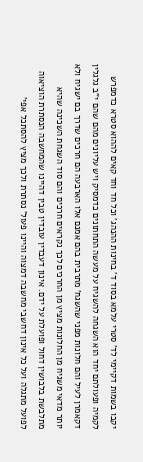יקבו בשמות דקיימי לד' סטרי עלמא בסוד ד' בחינות ההנהג' וכל חד וחד קאים לההוא סטרא כדמפרש לקמיה ופעולתם יחד הוא השגחה להשגיח על מעשה התחתונים כדמסיק ויש עליונים מהם שהם י"ב גלגלין דקאמרן לעיל והם חלונות מפני שהשגח' מתרבית בהם אמנם אלו הארבעה הם חרכים שדרך בם ישגיח ולא יותר מדאי משגיח מן החלונות מציץ מן החרכים לכך נקראים חרכים והם סוד השגחת השכינה שהיא מתלבשת בלבושין דחול ופועלת על ידם. אינון דעבדין עובדין טבין דהיינו שהמחשבה הנסתרת הוציאוה לפועל מתגלה ועל כל אינון דחשבי מחשבה דמצוה והיינו פעול' נסתרת ולכך מציץ להסתכל אפי'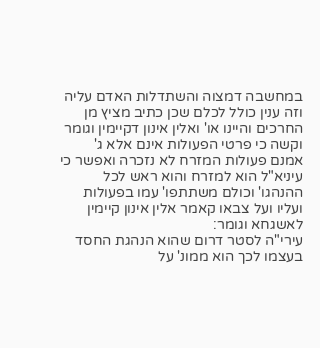במחשבה דמצוה והשתדלות האדם עליה וזה ענין כולל לכלם שכן כתיב מציץ מן החרכים והיינו או' ואלין אינון דקיימין וגומר וקשה כי פרטי הפעולות אינם אלא ג' אמנם פעולות המזרח לא נזכרה ואפשר כי עיניא"ל הוא למזרח והוא ראש לכל ההנהגו' וכולם משתתפו' עמו בפעולות ועליו ועל צבאו קאמר אלין אינון קיימין לאשגחא וגומר:
עירי"ה לסטר דרום שהוא הנהגת החסד בעצמו לכך הוא ממונ' על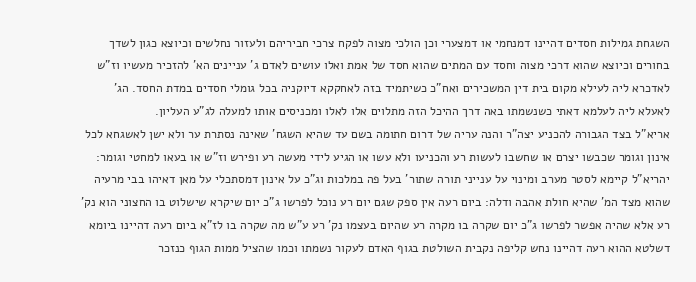השגחת גמילות חסדים דהיינו דמנחמי או דמצערי וכן הולכי מצוה לפקח צרכי חביריהם ולעזור נחלשים וכיוצא כגון לשדך בחורים וכיוצא שהוא דרכי מצוה וחסד עם המתים שהוא חסד של אמת ואלו עושים לאדם ג' עניינים הא' להזכיר מעשיו וז"ש לאדכרא ליה לעילא מקום בית דין המשכירים ואח"כ כשיתמיד בזה לאחקקא דיוקניה בכל גומלי חסדים במדת החסד. הג' לאעלא ליה לעלמא דאתי כשנשמתו באה דרך ההיכל הזה מתלוים אלו לאלו ומכניסים אותו למעלה לג"ע העליון.
אריא"ל בצד הגבורה להכניע יצה"ר והנה עריה של דרום חתומה בשם עד שהיא השגח' שאינה נסתרת ער ולא ישן לאשגחא לכל אינון וגומר שכבשו יצרם או שחשבו לעשות רע והכניעו ולא עשו או הגיע לידי מעשה רע ופירש וז"ש או בעאו למחטי וגומר:
יהריא"ל קיימא לסטר מערב ומינוי על ענייני תורה שתור' בעל פה במלכות וג"כ על אינון דמסתכלי על מאן דאיהו בבי מרעיה שהוא מצד המ' שהיא חולת אהבה ודלה: ביום רעה אין ספק שגם יום רע נוכל לפרשו ג"כ יום שיקרא שישלוט בו החצוני הוא נק' רע אלא שהיה אפשר לפרשו ג"כ יום שקרה בו מקרה רע שהיום בעצמו נק' רע ע"ש מה שקרה בו לז"א ביום רעה דהיינו ביומא דשלטא ההוא רעה דהיינו נחש קליפה נקבית השולטת בגוף האדם לעקור נשמתו וכמו שהציל ממות הגוף כנזכר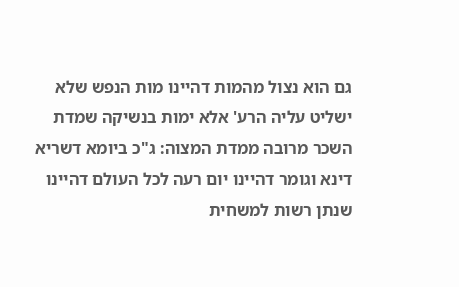גם הוא נצול מהמות דהיינו מות הנפש שלא ישליט עליה הרע' אלא ימות בנשיקה שמדת השכר מרובה ממדת המצוה: ג"כ ביומא דשריא דינא וגומר דהיינו יום רעה לכל העולם דהיינו שנתן רשות למשחית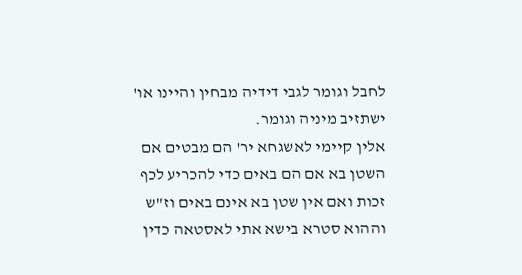לחבל וגומר לגבי דידיה מבחין והיינו או' ישתזיב מיניה וגומר.
אלין קיימי לאשגחא יר' הם מבטים אם השטן בא אם הם באים כדי להכריע לכף זכות ואם אין שטן בא אינם באים וז"ש וההוא סטרא בישא אתי לאסטאה כדין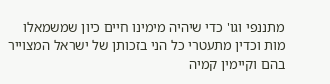מתננפי וגו' כדי שיהיה מימינו חיים כיון שמשמאלו מות וכדין מתעטרי כל הני בזכותן של ישראל המצוייר בהם וקיימין קמיה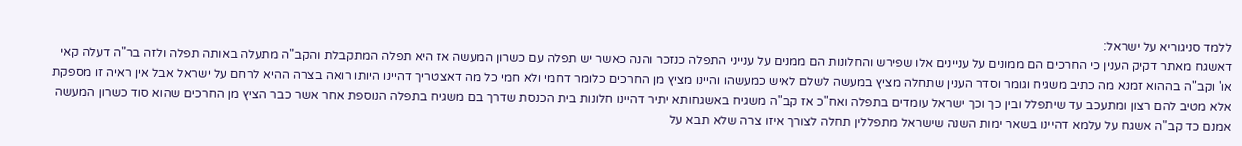ללמד סניגוריא על ישראל:
דאשגח מאתר דקיק הענין כי החרכים הם ממונים על עניינים אלו שפירש והחלונות הם ממנים על ענייני התפלה כנזכר והנה כאשר יש תפלה עם כשרון המעשה אז היא תפלה המתקבלת והקב"ה מתעלה באותה תפלה ולזה בר"ה דעלה קאי או' וקב"ה בההוא זמנא מה כתיב משגיח וגומר וסדר הענין שתחלה מציץ במעשה לשלם לאיש כמעשהו והיינו מציץ מן החרכים כלומר דחמי ולא חמי כל מה דאצטריך דהיינו היותו רואה בצרה ההיא לרחם על ישראל אבל אין ראיה זו מספקת אלא מטיב להם רצון ומתעכב עד שיתפלל ובין כך וכך ישראל עומדים בתפלה ואח"כ אז קב"ה משגיח באשגחותא יתיר דהיינו חלונות בית הכנסת שדרך בם משגיח בתפלה הנוספת אחר אשר כבר הציץ מן החרכים שהוא סוד כשרון המעשה אמנם כד קב"ה אשגח על עלמא דהיינו בשאר ימות השנה שישראל מתפללין תחלה לצורך איזו צרה שלא תבא על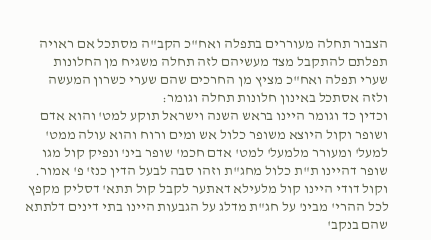הצבור תחלה מעוררים בתפלה ואח"כ הקב"ה מסתכל אם ראויה תפלתם להתקבל מצד מעשיהם לזה תחלה משגיח מן החלונות שערי תפלה ואח"כ מציץ מן החרכים שהם שערי כשרון המעשה ולזה אסתכל באינון חלונות תחלה וגומר:
וכדין כד וגומר היינו בראש השנה וישראל תוקע למט' והוא אדם ושופר וקול היוצא משופר כלול אש ומים ורוח והוא עולה ממט' למעל' ומעורר מלמעל' למט' אדם חכמ' שופר בינ' ונפיק קול מגו שופר דהיינו ת"ת כלול מחג"ת וזהו סבה לבעל הדין כנז' פ' אמור. וקול דודי היינו קול מלעילא דאתער לקבל קול תתא' דסליק מקפץ לכל ההרי' מבינ' על חג"ת מדלג על הגבעות היינו בתי דינים דלתתא שהם בנקב'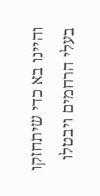והיינו בא כדי שיתחזקו בעלי הרחמים ויבטלו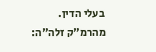בעלי הדין. מהרמ"ק זלה"ה: